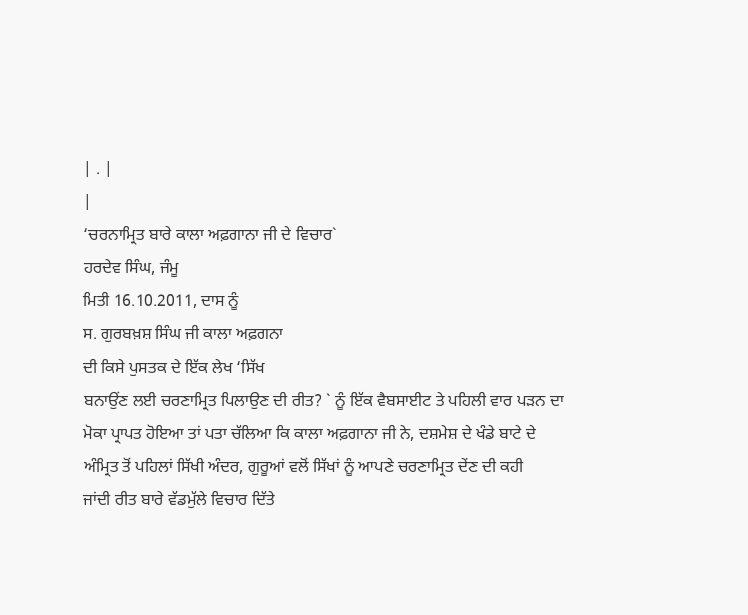| . |
|
‘ਚਰਨਾਮ੍ਰਿਤ ਬਾਰੇ ਕਾਲਾ ਅਫ਼ਗਾਨਾ ਜੀ ਦੇ ਵਿਚਾਰ`
ਹਰਦੇਵ ਸਿੰਘ, ਜੰਮੂ
ਮਿਤੀ 16.10.2011, ਦਾਸ ਨੂੰ
ਸ. ਗੁਰਬਖ਼ਸ਼ ਸਿੰਘ ਜੀ ਕਾਲਾ ਅਫ਼ਗਨਾ
ਦੀ ਕਿਸੇ ਪੁਸਤਕ ਦੇ ਇੱਕ ਲੇਖ ‘ਸਿੱਖ
ਬਨਾਉਂਣ ਲਈ ਚਰਣਾਮ੍ਰਿਤ ਪਿਲਾਉਣ ਦੀ ਰੀਤ? ` ਨੂੰ ਇੱਕ ਵੈਬਸਾਈਟ ਤੇ ਪਹਿਲੀ ਵਾਰ ਪੜਨ ਦਾ
ਮੋਕਾ ਪ੍ਰਾਪਤ ਹੋਇਆ ਤਾਂ ਪਤਾ ਚੱਲਿਆ ਕਿ ਕਾਲਾ ਅਫ਼ਗਾਨਾ ਜੀ ਨੇ, ਦਸ਼ਮੇਸ਼ ਦੇ ਖੰਡੇ ਬਾਟੇ ਦੇ
ਅੰਮ੍ਰਿਤ ਤੋਂ ਪਹਿਲਾਂ ਸਿੱਖੀ ਅੰਦਰ, ਗੁਰੂਆਂ ਵਲੋਂ ਸਿੱਖਾਂ ਨੂੰ ਆਪਣੇ ਚਰਣਾਮ੍ਰਿਤ ਦੇਂਣ ਦੀ ਕਹੀ
ਜਾਂਦੀ ਰੀਤ ਬਾਰੇ ਵੱਡਮੁੱਲੇ ਵਿਚਾਰ ਦਿੱਤੇ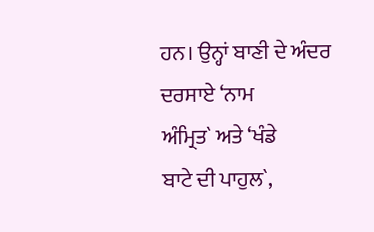ਹਨ। ਉਨ੍ਹਾਂ ਬਾਣੀ ਦੇ ਅੰਦਰ ਦਰਸਾਏ ‘ਨਾਮ
ਅੰਮ੍ਰਿਤ` ਅਤੇ ‘ਖੰਡੇ
ਬਾਟੇ ਦੀ ਪਾਹੁਲ`,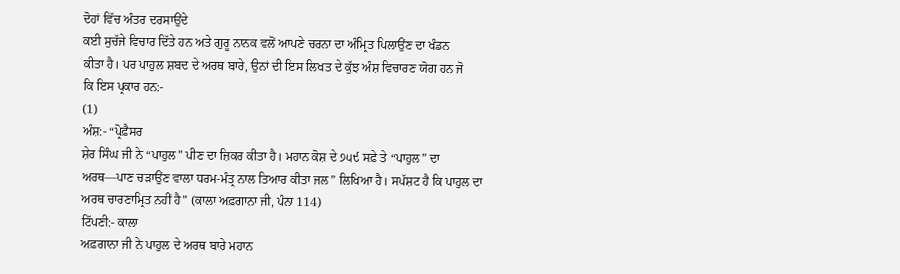ਦੋਹਾਂ ਵਿੱਚ ਅੰਤਰ ਦਰਸਾਉਂਦੇ
ਕਈ ਸੁਚੱਜੇ ਵਿਚਾਰ ਦਿੱਤੇ ਹਨ ਅਤੇ ਗੁਰੂ ਨਾਨਕ ਵਲੋਂ ਆਪਣੇ ਚਰਨਾ ਦਾ ਅੰਮ੍ਰਿਤ ਪਿਲਾਉਂਣ ਦਾ ਖੰਡਨ
ਕੀਤਾ ਹੈ। ਪਰ ਪਾਹੁਲ ਸ਼ਬਦ ਦੇ ਅਰਥ ਬਾਰੇ, ਉਨਾਂ ਦੀ ਇਸ ਲਿਖਤ ਦੇ ਕੁੱਝ ਅੰਸ਼ ਵਿਚਾਰਣ ਯੋਗ ਹਨ ਜੋ
ਕਿ ਇਸ ਪ੍ਰਕਾਰ ਹਨ:-
(1)
ਅੰਸ਼:- “ਪ੍ਰੋਫ਼ੈਸਰ
ਸ਼ੇਰ ਸਿੰਘ ਜੀ ਨੇ “ਪਾਹੁਲ” ਪੀਣ ਦਾ ਜ਼ਿਕਰ ਕੀਤਾ ਹੈ। ਮਹਾਨ ਕੋਸ਼ ਦੇ ੭੫੯ ਸਫ਼ੇ ਤੇ “ਪਾਹੁਲ” ਦਾ
ਅਰਥ—ਪਾਣ ਚੜਾਉਂਣ ਵਾਲਾ ਧਰਮ-ਮੰਤ੍ਰ ਨਾਲ ਤਿਆਰ ਕੀਤਾ ਜਲ” ਲਿਖਿਆ ਹੈ। ਸਪੱਸ਼ਟ ਹੈ ਕਿ ਪਾਹੁਲ ਦਾ
ਅਰਥ ਚਾਰਣਾਮ੍ਰਿਤ ਨਹੀਂ ਹੈ” (ਕਾਲਾ ਅਫ਼ਗਾਨਾ ਜੀ, ਪੰਨਾ 114)
ਟਿੱਪਣੀ:- ਕਾਲਾ
ਅਫ਼ਗਾਨਾ ਜੀ ਨੇ ਪਾਹੁਲ ਦੇ ਅਰਥ ਬਾਰੇ ਮਹਾਨ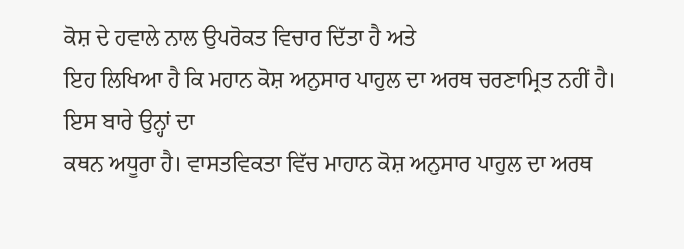ਕੋਸ਼ ਦੇ ਹਵਾਲੇ ਨਾਲ ਉਪਰੋਕਤ ਵਿਚਾਰ ਦਿੱਤਾ ਹੈ ਅਤੇ
ਇਹ ਲਿਖਿਆ ਹੈ ਕਿ ਮਹਾਨ ਕੋਸ਼ ਅਨੁਸਾਰ ਪਾਹੁਲ ਦਾ ਅਰਥ ਚਰਣਾਮ੍ਰਿਤ ਨਹੀਂ ਹੈ। ਇਸ ਬਾਰੇ ਉਨ੍ਹਾਂ ਦਾ
ਕਥਨ ਅਧੂਰਾ ਹੈ। ਵਾਸਤਵਿਕਤਾ ਵਿੱਚ ਮਾਹਾਨ ਕੋਸ਼ ਅਨੁਸਾਰ ਪਾਹੁਲ ਦਾ ਅਰਥ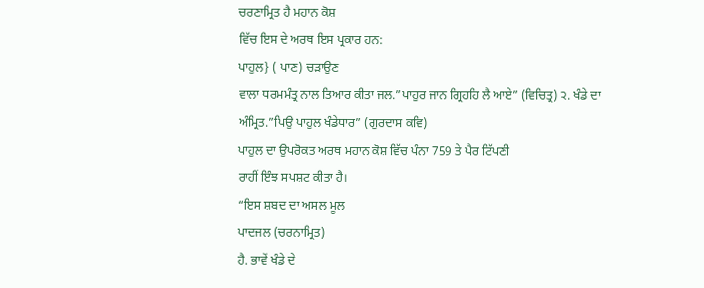ਚਰਣਾਮ੍ਰਿਤ ਹੈ ਮਹਾਨ ਕੋਸ਼
ਵਿੱਚ ਇਸ ਦੇ ਅਰਥ ਇਸ ਪ੍ਰਕਾਰ ਹਨ:
ਪਾਹੁਲ} ( ਪਾਣ) ਚੜਾਉਣ
ਵਾਲਾ ਧਰਮਮੰਤ੍ਰ ਨਾਲ ਤਿਆਰ ਕੀਤਾ ਜਲ.”ਪਾਹੁਰ ਜਾਨ ਗ੍ਰਿਹਹਿ ਲੈ ਆਏ” (ਵਿਚਿਤ੍ਰ) ੨. ਖੰਡੇ ਦਾ
ਅੰਮ੍ਰਿਤ.”ਪਿਉ ਪਾਹੁਲ ਖੰਡੇਧਾਰ” (ਗੁਰਦਾਸ ਕਵਿ)
ਪਾਹੁਲ ਦਾ ਉਪਰੋਕਤ ਅਰਥ ਮਹਾਨ ਕੋਸ਼ ਵਿੱਚ ਪੰਨਾ 759 ਤੇ ਪੈਰ ਟਿੱਪਣੀ
ਰਾਹੀਂ ਇੰਝ ਸਪਸ਼ਟ ਕੀਤਾ ਹੈ।
“ਇਸ ਸ਼ਬਦ ਦਾ ਅਸਲ ਮੂਲ
ਪਾਦਜਲ (ਚਰਨਾਮ੍ਰਿਤ)
ਹੈ. ਭਾਵੇਂ ਖੰਡੇ ਦੇ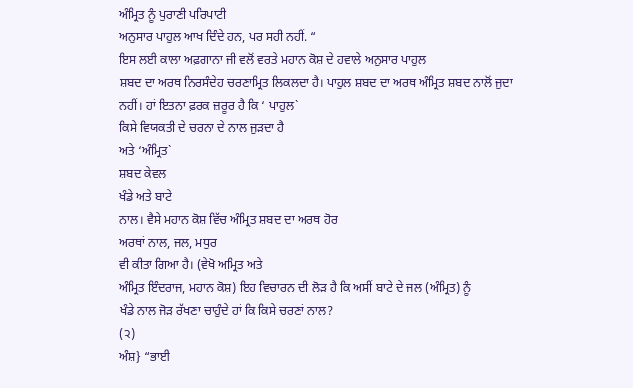ਅੰਮ੍ਰਿਤ ਨੂੰ ਪੁਰਾਣੀ ਪਰਿਪਾਟੀ
ਅਨੁਸਾਰ ਪਾਹੁਲ ਆਖ ਦਿੰਦੇ ਹਨ, ਪਰ ਸਹੀ ਨਹੀਂ. “
ਇਸ ਲਈ ਕਾਲਾ ਅਫ਼ਗਾਨਾ ਜੀ ਵਲੋਂ ਵਰਤੇ ਮਹਾਨ ਕੋਸ਼ ਦੇ ਹਵਾਲੇ ਅਨੁਸਾਰ ਪਾਹੁਲ
ਸ਼ਬਦ ਦਾ ਅਰਥ ਨਿਰਸੰਦੇਹ ਚਰਣਾਮ੍ਰਿਤ ਲਿਕਲਦਾ ਹੈ। ਪਾਹੁਲ ਸ਼ਬਦ ਦਾ ਅਰਥ ਅੰਮ੍ਰਿਤ ਸ਼ਬਦ ਨਾਲੋਂ ਜੁਦਾ
ਨਹੀਂ। ਹਾਂ ਇਤਨਾ ਫ਼ਰਕ ਜ਼ਰੂਰ ਹੈ ਕਿ ‘ ਪਾਹੁਲ`
ਕਿਸੇ ਵਿਯਕਤੀ ਦੇ ਚਰਨਾ ਦੇ ਨਾਲ ਜੁੜਦਾ ਹੈ
ਅਤੇ ‘ਅੰਮ੍ਰਿਤ`
ਸ਼ਬਦ ਕੇਵਲ
ਖੰਡੇ ਅਤੇ ਬਾਟੇ
ਨਾਲ। ਵੈਸੇ ਮਹਾਨ ਕੋਸ਼ ਵਿੱਚ ਅੰਮ੍ਰਿਤ ਸ਼ਬਦ ਦਾ ਅਰਥ ਹੋਰ
ਅਰਥਾਂ ਨਾਲ, ਜਲ, ਮਧੁਰ
ਵੀ ਕੀਤਾ ਗਿਆ ਹੈ। (ਵੇਖੋ ਅਮ੍ਰਿਤ ਅਤੇ
ਅੰਮ੍ਰਿਤ ਇੰਦਰਾਜ, ਮਹਾਨ ਕੋਸ਼) ਇਹ ਵਿਚਾਰਨ ਦੀ ਲੋੜ ਹੈ ਕਿ ਅਸੀਂ ਬਾਟੇ ਦੇ ਜਲ (ਅੰਮ੍ਰਿਤ) ਨੂੰ
ਖੰਡੇ ਨਾਲ ਜੋੜ ਰੱਖਣਾ ਚਾਹੁੰਦੇ ਹਾਂ ਕਿ ਕਿਸੇ ਚਰਣਾਂ ਨਾਲ?
(੨)
ਅੰਸ਼} “ਭਾਈ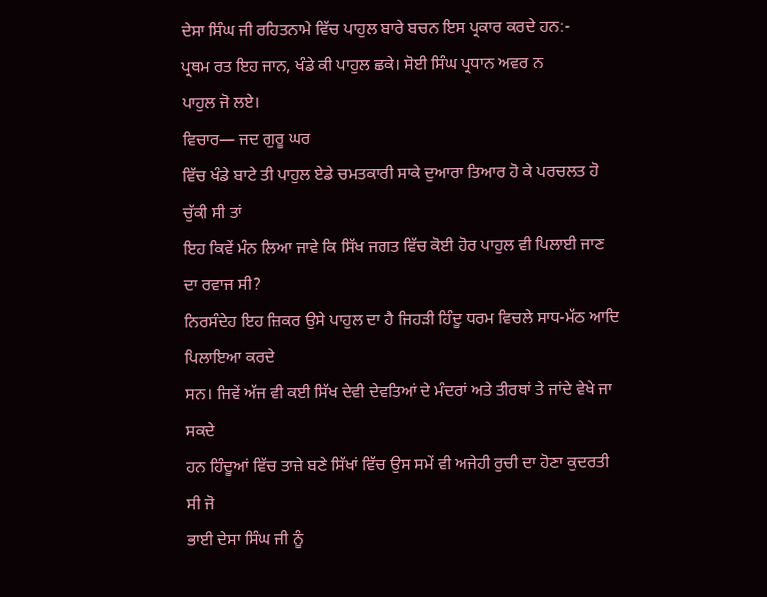ਦੇਸਾ ਸਿੰਘ ਜੀ ਰਹਿਤਨਾਮੇ ਵਿੱਚ ਪਾਹੁਲ ਬਾਰੇ ਬਚਨ ਇਸ ਪ੍ਰਕਾਰ ਕਰਦੇ ਹਨ:-
ਪ੍ਰਥਮ ਰਤ ਇਹ ਜਾਨ, ਖੰਡੇ ਕੀ ਪਾਹੁਲ ਛਕੇ। ਸੋਈ ਸਿੰਘ ਪ੍ਰਧਾਨ ਅਵਰ ਨ
ਪਾਹੁਲ ਜੋ ਲਏ।
ਵਿਚਾਰ— ਜਦ ਗੁਰੂ ਘਰ
ਵਿੱਚ ਖੰਡੇ ਬਾਟੇ ਤੀ ਪਾਹੁਲ ਏਡੇ ਚਮਤਕਾਰੀ ਸਾਕੇ ਦੁਆਰਾ ਤਿਆਰ ਹੋ ਕੇ ਪਰਚਲਤ ਹੋ ਚੁੱਕੀ ਸੀ ਤਾਂ
ਇਹ ਕਿਵੇਂ ਮੰਨ ਲਿਆ ਜਾਵੇ ਕਿ ਸਿੱਖ ਜਗਤ ਵਿੱਚ ਕੋਈ ਹੋਰ ਪਾਹੁਲ ਵੀ ਪਿਲਾਈ ਜਾਣ ਦਾ ਰਵਾਜ ਸੀ?
ਨਿਰਸੰਦੇਹ ਇਹ ਜ਼ਿਕਰ ਉਸੇ ਪਾਹੁਲ ਦਾ ਹੈ ਜਿਹੜੀ ਹਿੰਦੂ ਧਰਮ ਵਿਚਲੇ ਸਾਧ-ਮੱਠ ਆਦਿ ਪਿਲਾਇਆ ਕਰਦੇ
ਸਨ। ਜਿਵੇਂ ਅੱਜ ਵੀ ਕਈ ਸਿੱਖ ਦੇਵੀ ਦੇਵਤਿਆਂ ਦੇ ਮੰਦਰਾਂ ਅਤੇ ਤੀਰਥਾਂ ਤੇ ਜਾਂਦੇ ਵੇਖੇ ਜਾ ਸਕਦੇ
ਹਨ ਹਿੰਦੂਆਂ ਵਿੱਚ ਤਾਜ਼ੇ ਬਣੇ ਸਿੱਖਾਂ ਵਿੱਚ ਉਸ ਸਮੇਂ ਵੀ ਅਜੇਹੀ ਰੁਚੀ ਦਾ ਹੋਣਾ ਕੁਦਰਤੀ ਸੀ ਜੋ
ਭਾਈ ਦੇਸਾ ਸਿੰਘ ਜੀ ਨੂੰ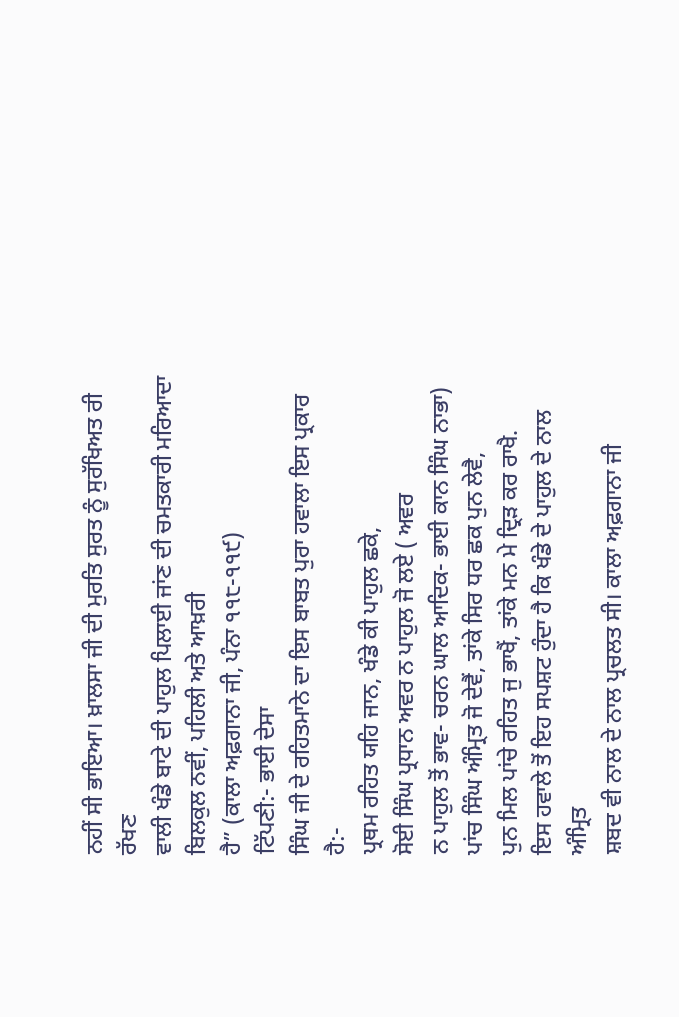ਨਹੀਂ ਸੀ ਭਾਇਆ। ਖ਼ਾਲਸਾ ਜੀ ਦੀ ਮੁਰਤਿ ਸੁਰਤ ਨੂੰ ਸੁਰੱਖਿਅਤ ਰੀ ਰੱਖਣ
ਵਾਲੀ ਖੰਡੇ ਬਾਟੇ ਦੀ ਪਾਹੁਲ ਪਿਲਾਈ ਜਾਂਣ ਦੀ ਚਮਤਕਾਰੀ ਮਰਿਆਦਾ ਬਿਲਕੁਲ ਨਵੀਂ, ਪਹਿਲੀ ਅਤੇ ਆਖ਼ਰੀ
ਹੈ” (ਕਾਲਾ ਅਫ਼ਗਾਨਾ ਜੀ, ਪੰਨਾ ੧੧੮-੧੧੯)
ਟਿੱਪਣੀ:- ਭਾਈ ਦੇਸਾ
ਸਿੰਘ ਜੀ ਦੇ ਰਹਿਤਮਾਨੇ ਦਾ ਇਸ ਬਾਬਤ ਪੁਰਾ ਹਵਾਲਾ ਇਸ ਪ੍ਰਕਾਰ ਹੈ:-
ਪ੍ਰਥਮ ਰਹਿਤ ਯਹਿ ਜਾਨ, ਖੰਡੇ ਕੀ ਪਾਹੁਲ ਛਕੇ,
ਸੋਈ ਸਿੰਘ ਪ੍ਰਧਾਨ ਅਵਰ ਨ ਪਾਹੁਲ ਜੋ ਲਏ ( ਅਵਰ
ਨ ਪਾਹੁਲ ਤੋਂ ਭਾਵ- ਚਰਨ ਘਾਲ ਆਦਿਕ- ਭਾਈ ਕਾਨ ਸਿੰਘ ਨਾਭਾ)
ਪਾਂਚ ਸਿੰਘ ਅੰਮ੍ਰਿਤ ਜੋ ਦੇਵੈਂ, ਤਾਂਕੇ ਸਿਰ ਧਰ ਛਕ ਪੁਨ ਲੇਵੈ,
ਪੁਨ ਮਿਲ ਪਾਂਚੇ ਰਹਿਤ ਜੁ ਭਾਖੈਂ, ਤਾਂਕੇ ਮਨ ਮੇ ਦ੍ਰਿੜ ਕਰ ਰਾਖੈ.
ਇਸ ਹਵਾਲੇ ਤੋਂ ਇਹ ਸਪਸ਼ਟ ਹੁੰਦਾ ਹੈ ਕਿ ਖੰਡੇ ਦੇ ਪਾਹੁਲ ਦੇ ਨਾਲ ਅੰਮ੍ਰਿਤ
ਸ਼ਬਦ ਵੀ ਨਾਲ ਦੇ ਨਾਲ ਪ੍ਰਚਲਤ ਸੀ। ਕਾਲਾ ਅਫ਼ਗਾਨਾ ਜੀ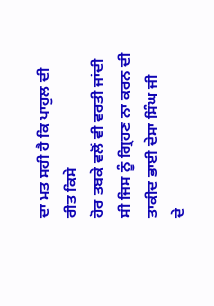ਦਾ ਮਤ ਸਹੀ ਹੈ ਕਿ ਪਾਹੁਲ ਦੀ ਰੀਤ ਕਿਸੇ
ਹੋਰ ਤਬਕੇ ਵਲੋਂ ਵੀ ਵਰਤੀ ਜਾਂਦੀ ਸੀ ਜਿਸ ਨੂੰ ਗ੍ਰਿਹਣ ਨਾ ਕਰਨ ਦੀ ਤਾਕੀਦ ਭਾਈ ਦੇਸਾ ਸਿੰਘ ਜੀ
ਦੇ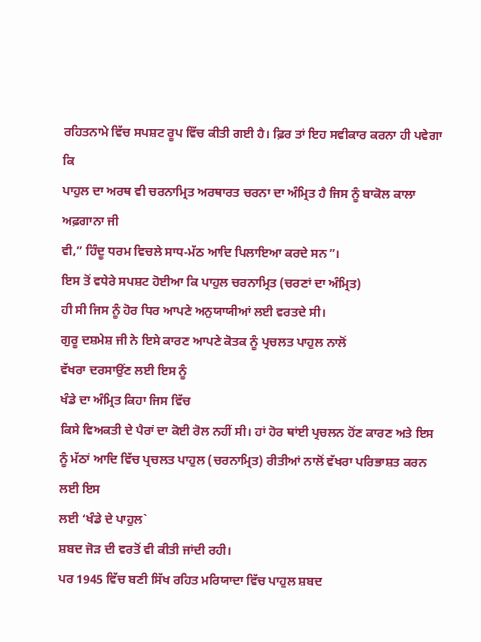ਰਹਿਤਨਾਮੇ ਵਿੱਚ ਸਪਸ਼ਟ ਰੂਪ ਵਿੱਚ ਕੀਤੀ ਗਈ ਹੈ। ਫ਼ਿਰ ਤਾਂ ਇਹ ਸਵੀਕਾਰ ਕਰਨਾ ਹੀ ਪਵੇਗਾ ਕਿ
ਪਾਹੁਲ ਦਾ ਅਰਥ ਵੀ ਚਰਨਾਮ੍ਰਿਤ ਅਰਥਾਰਤ ਚਰਨਾ ਦਾ ਅੰਮ੍ਰਿਤ ਹੈ ਜਿਸ ਨੂੰ ਬਾਕੋਲ ਕਾਲਾ ਅਫ਼ਗਾਨਾ ਜੀ
ਵੀ,” ਹਿੰਦੂ ਧਰਮ ਵਿਚਲੇ ਸਾਧ-ਮੱਠ ਆਦਿ ਪਿਲਾਇਆ ਕਰਦੇ ਸਨ”।
ਇਸ ਤੋਂ ਵਧੇਰੇ ਸਪਸ਼ਟ ਹੋਈਆ ਕਿ ਪਾਹੁਲ ਚਰਨਾਮ੍ਰਿਤ (ਚਰਣਾਂ ਦਾ ਅੰਮ੍ਰਿਤ)
ਹੀ ਸੀ ਜਿਸ ਨੂੰ ਹੋਰ ਧਿਰ ਆਪਣੇ ਅਨੁਯਾਯੀਆਂ ਲਈ ਵਰਤਦੇ ਸੀ।
ਗੁਰੂ ਦਸ਼ਮੇਸ਼ ਜੀ ਨੇ ਇਸੇ ਕਾਰਣ ਆਪਣੇ ਕੋਤਕ ਨੂੰ ਪ੍ਰਚਲਤ ਪਾਹੁਲ ਨਾਲੋਂ
ਵੱਖਰਾ ਦਰਸਾਉਂਣ ਲਈ ਇਸ ਨੂੰ
ਖੰਡੇ ਦਾ ਅੰਮ੍ਰਿਤ ਕਿਹਾ ਜਿਸ ਵਿੱਚ
ਕਿਸੇ ਵਿਅਕਤੀ ਦੇ ਪੈਰਾਂ ਦਾ ਕੋਈ ਰੋਲ ਨਹੀਂ ਸੀ। ਹਾਂ ਹੋਰ ਥਾਂਈ ਪ੍ਰਚਲਨ ਹੋਂਣ ਕਾਰਣ ਅਤੇ ਇਸ
ਨੂੰ ਮੱਠਾਂ ਆਦਿ ਵਿੱਚ ਪ੍ਰਚਲਤ ਪਾਹੁਲ (ਚਰਨਾਮ੍ਰਿਤ) ਰੀਤੀਆਂ ਨਾਲੋਂ ਵੱਖਰਾ ਪਰਿਭਾਸ਼ਤ ਕਰਨ ਲਈ ਇਸ
ਲਈ ‘ਖੰਡੇ ਦੇ ਪਾਹੁਲ`
ਸ਼ਬਦ ਜੋੜ ਦੀ ਵਰਤੋਂ ਵੀ ਕੀਤੀ ਜਾਂਦੀ ਰਹੀ।
ਪਰ 1945 ਵਿੱਚ ਬਣੀ ਸਿੱਖ ਰਹਿਤ ਮਰਿਯਾਦਾ ਵਿੱਚ ਪਾਹੁਲ ਸ਼ਬਦ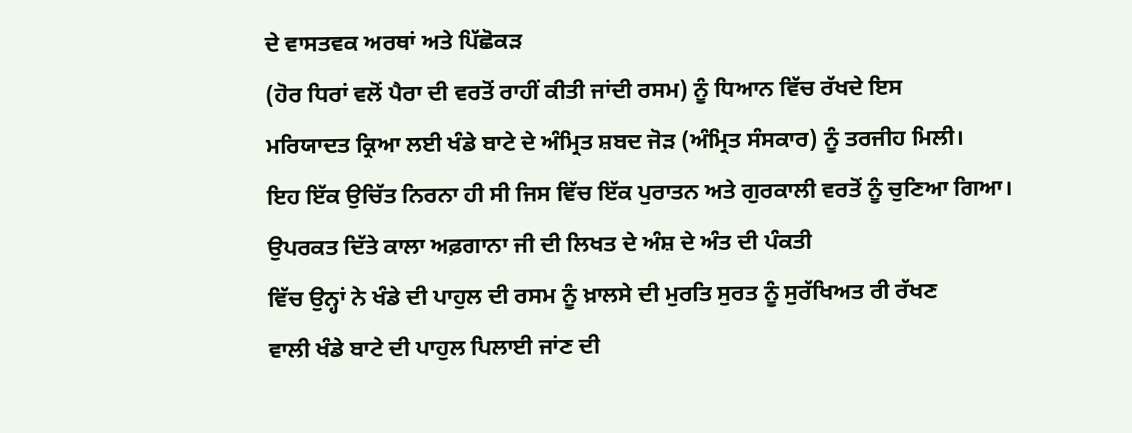ਦੇ ਵਾਸਤਵਕ ਅਰਥਾਂ ਅਤੇ ਪਿੱਛੋਕੜ
(ਹੋਰ ਧਿਰਾਂ ਵਲੋਂ ਪੈਰਾ ਦੀ ਵਰਤੋਂ ਰਾਹੀਂ ਕੀਤੀ ਜਾਂਦੀ ਰਸਮ) ਨੂੰ ਧਿਆਨ ਵਿੱਚ ਰੱਖਦੇ ਇਸ
ਮਰਿਯਾਦਤ ਕ੍ਰਿਆ ਲਈ ਖੰਡੇ ਬਾਟੇ ਦੇ ਅੰਮ੍ਰਿਤ ਸ਼ਬਦ ਜੋੜ (ਅੰਮ੍ਰਿਤ ਸੰਸਕਾਰ) ਨੂੰ ਤਰਜੀਹ ਮਿਲੀ।
ਇਹ ਇੱਕ ਉਚਿੱਤ ਨਿਰਨਾ ਹੀ ਸੀ ਜਿਸ ਵਿੱਚ ਇੱਕ ਪੁਰਾਤਨ ਅਤੇ ਗੁਰਕਾਲੀ ਵਰਤੋਂ ਨੂੰ ਚੁਣਿਆ ਗਿਆ।
ਉਪਰਕਤ ਦਿੱਤੇ ਕਾਲਾ ਅਫ਼ਗਾਨਾ ਜੀ ਦੀ ਲਿਖਤ ਦੇ ਅੰਸ਼ ਦੇ ਅੰਤ ਦੀ ਪੰਕਤੀ
ਵਿੱਚ ਉਨ੍ਹਾਂ ਨੇ ਖੰਡੇ ਦੀ ਪਾਹੁਲ ਦੀ ਰਸਮ ਨੂੰ ਖ਼ਾਲਸੇ ਦੀ ਮੁਰਤਿ ਸੁਰਤ ਨੂੰ ਸੁਰੱਖਿਅਤ ਰੀ ਰੱਖਣ
ਵਾਲੀ ਖੰਡੇ ਬਾਟੇ ਦੀ ਪਾਹੁਲ ਪਿਲਾਈ ਜਾਂਣ ਦੀ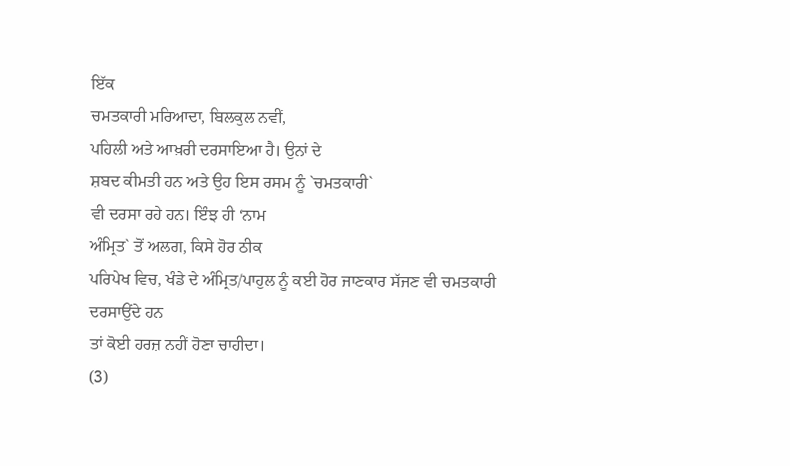ਇੱਕ
ਚਮਤਕਾਰੀ ਮਰਿਆਦਾ, ਬਿਲਕੁਲ ਨਵੀਂ,
ਪਹਿਲੀ ਅਤੇ ਆਖ਼ਰੀ ਦਰਸਾਇਆ ਹੈ। ਉਨਾਂ ਦੇ
ਸ਼ਬਦ ਕੀਮਤੀ ਹਨ ਅਤੇ ਉਹ ਇਸ ਰਸਮ ਨੂੰ `ਚਮਤਕਾਰੀ`
ਵੀ ਦਰਸਾ ਰਹੇ ਹਨ। ਇੰਝ ਹੀ ‘ਨਾਮ
ਅੰਮ੍ਰਿਤ` ਤੋਂ ਅਲਗ, ਕਿਸੇ ਹੋਰ ਠੀਕ
ਪਰਿਪੇਖ ਵਿਚ, ਖੰਡੇ ਦੇ ਅੰਮ੍ਰਿਤ/ਪਾਹੁਲ ਨੂੰ ਕਈ ਹੋਰ ਜਾਣਕਾਰ ਸੱਜਣ ਵੀ ਚਮਤਕਾਰੀ ਦਰਸਾਉਂਦੇ ਹਨ
ਤਾਂ ਕੋਈ ਹਰਜ਼ ਨਹੀਂ ਹੋਣਾ ਚਾਹੀਦਾ।
(3)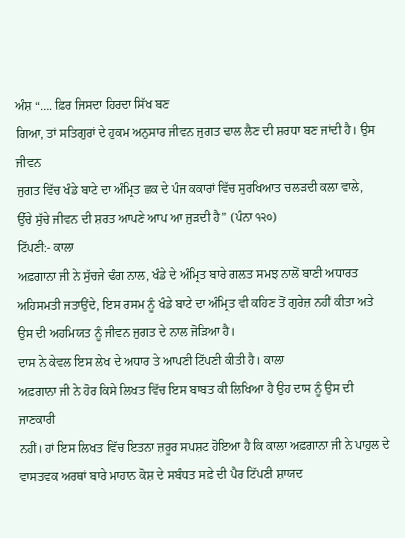ਅੰਸ਼ “…. ਫ਼ਿਰ ਜਿਸਦਾ ਹਿਰਦਾ ਸਿੱਖ ਬਣ
ਗਿਆ, ਤਾਂ ਸਤਿਗੁਰਾਂ ਦੇ ਹੁਕਮ ਅਨੁਸਾਰ ਜੀਵਨ ਜੁਗਤ ਢਾਲ ਲੈਣ ਦੀ ਸ਼ਰਧਾ ਬਣ ਜਾਂਦੀ ਹੈ। ਉਸ ਜੀਵਨ
ਜੁਗਤ ਵਿੱਚ ਖੰਡੇ ਬਾਟੇ ਦਾ ਅੰਮ੍ਰਿਤ ਛਕ ਦੇ ਪੰਜ ਕਕਾਰਾਂ ਵਿੱਚ ਸੁਰਖਿਆਤ ਚਲੜਦੀ ਕਲਾ ਵਾਲੇ,
ਉੱਚੇ ਸੁੱਚੇ ਜੀਵਨ ਦੀ ਸ਼ਰਤ ਆਪਣੇ ਆਪ ਆ ਜੁੜਦੀ ਹੈ” (ਪੰਨਾ ੧੨੦)
ਟਿੱਪਣੀ:- ਕਾਲਾ
ਅਫ਼ਗਾਨਾ ਜੀ ਨੇ ਸੁੱਚਜੇ ਢੰਗ ਨਾਲ, ਖੰਡੇ ਦੇ ਅੰਮ੍ਰਿਤ ਬਾਰੇ ਗਲਤ ਸਮਝ ਨਾਲੋਂ ਬਾਣੀ ਅਧਾਰਤ
ਅਹਿਸਮਤੀ ਜਤਾਉਂਦੇ, ਇਸ ਰਸਮ ਨੂੰ ਖੰਡੇ ਬਾਟੇ ਦਾ ਅੰਮ੍ਰਿਤ ਵੀ ਕਹਿਣ ਤੋਂ ਗੁਰੇਜ਼ ਨਹੀਂ ਕੀਤਾ ਅਤੇ
ਉਸ ਦੀ ਅਹਮਿਯਤ ਨੂੰ ਜੀਵਨ ਜੁਗਤ ਦੇ ਨਾਲ ਜੋੜਿਆ ਹੈ।
ਦਾਸ ਨੇ ਕੇਵਲ ਇਸ ਲੇਖ ਦੇ ਅਧਾਰ ਤੇ ਆਪਣੀ ਟਿੱਪਣੀ ਕੀਤੀ ਹੈ। ਕਾਲਾ
ਅਫ਼ਗਾਨਾ ਜੀ ਨੇ ਹੋਰ ਕਿਸੇ ਲਿਖਤ ਵਿੱਚ ਇਸ ਬਾਬਤ ਕੀ ਲਿਖਿਆ ਹੈ ਉਹ ਦਾਸ ਨੂੰ ਉਸ ਦੀ ਜਾਣਕਾਰੀ
ਨਹੀਂ। ਹਾਂ ਇਸ ਲਿਖਤ ਵਿੱਚ ਇਤਨਾ ਜ਼ਰੂਰ ਸਪਸ਼ਟ ਹੋਇਆ ਹੈ ਕਿ ਕਾਲਾ ਅਫ਼ਗਾਨਾ ਜੀ ਨੇ ਪਾਹੁਲ ਦੇ
ਵਾਸਤਵਕ ਅਰਥਾਂ ਬਾਰੇ ਮਾਹਾਨ ਕੋਸ਼ ਦੇ ਸਬੰਧਤ ਸਫ਼ੇ ਦੀ ਪੈਰ ਟਿੱਪਣੀ ਸ਼ਾਯਦ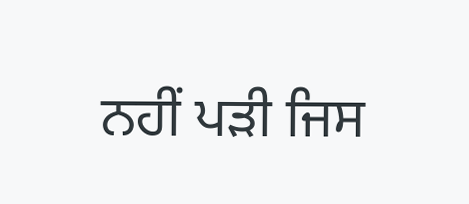ਨਹੀਂ ਪੜੀ ਜਿਸ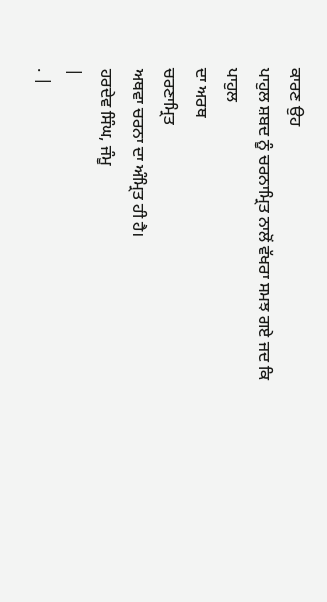ਕਾਰਣ ਉਹ
ਪਾਹੁਲ ਸ਼ਬਦ ਨੂੰ ਚਰਨਾਮ੍ਰਿਤ ਨਾਲੋਂ ਵੱਖਰਾ ਸਮਝ ਗਏ ਜਦ ਕਿ
ਪਾਹੁਲ
ਦਾ ਅਰਥ
ਚਰਣਾਮ੍ਰਿਤ
ਅਥਵਾ ਚਰਨਾ ਦਾ ਅੰਮ੍ਰਿਤ ਹੀ ਹੈ।
ਹਰਦੇਵ ਸਿੰਘ, ਜੰਮੂ
|
. |